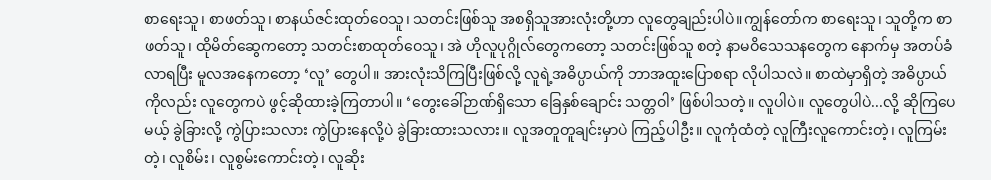စာရေးသူ၊ စာဖတ်သူ၊ စာနယ်ဇင်းထုတ်ဝေသူ၊ သတင်းဖြစ်သူ အစရှိသူအားလုံးတို့ဟာ လူတွေချည်းပါပဲ။ကျွန်တော်က စာရေးသူ၊ သူတို့က စာဖတ်သူ၊ ထိုမိတ်ဆွေကတော့ သတင်းစာထုတ်ဝေသူ၊ အဲ ဟိုလူပုဂ္ဂိုလ်တွေကတော့ သတင်းဖြစ်သူ စတဲ့ နာမဝိသေသနတွေက နောက်မှ အတပ်ခံလာရပြီး မူလအနေကတော့ ‘လူ’ တွေပါ။ အားလုံးသိကြပြီးဖြစ်လို့ လူရဲ့အဓိပ္ပာယ်ကို ဘာအထူးပြောစရာ လိုပါသလဲ။ စာထဲမှာရှိတဲ့ အဓိပ္ပာယ်ကိုလည်း လူတွေကပဲ ဖွင့်ဆိုထားခဲ့ကြတာပါ။ ‘တွေးခေါ်ဉာဏ်ရှိသော ခြေနှစ်ချောင်း သတ္တဝါ’ ဖြစ်ပါသတဲ့။ လူပါပဲ။ လူတွေပါပဲ...လို့ ဆိုကြပေမယ့် ခွဲခြားလို့ ကွဲပြားသလား ကွဲပြားနေလို့ပဲ ခွဲခြားထားသလား။ လူအတူတူချင်းမှာပဲ ကြည့်ပါဦး။ လူကုံထံတဲ့ လူကြီးလူကောင်းတဲ့၊ လူကြမ်းတဲ့၊ လူစိမ်း၊ လူစွမ်းကောင်းတဲ့၊ လူဆိုး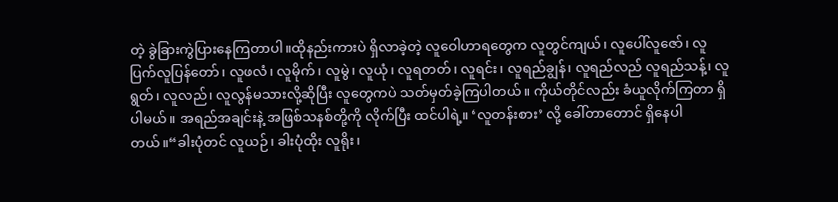တဲ့ ခွဲခြားကွဲပြားနေကြတာပါ။ထိုနည်းကားပဲ ရှိလာခဲ့တဲ့ လူဝေါဟာရတွေက လူတွင်ကျယ်၊ လူပေါ်လူဇော်၊ လူပြက်လူပြန်တော်၊ လူဖလံ၊ လူမိုက်၊ လူမွဲ၊ လူယုံ၊ လူရတတ်၊ လူရင်း၊ လူရည်ချွန်၊ လူရည်လည် လူရည်သန့်၊ လူရွတ်၊ လူလည်၊ လူလွန်မသားလို့ဆိုပြီး လူတွေကပဲ သတ်မှတ်ခဲ့ကြပါတယ်။ ကိုယ်တိုင်လည်း ခံယူလိုက်ကြတာ ရှိပါမယ်။ အရည်အချင်းနဲ့ အဖြစ်သနစ်တို့ကို လိုက်ပြီး ထင်ပါရဲ့။ ‘လူတန်းစား’ လို့ ခေါ်တာတောင် ရှိနေပါတယ်။“ခါးပုံတင် လူယဉ်၊ ခါးပုံထိုး လူရိုး၊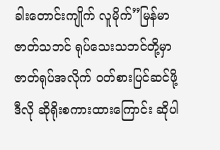ခါးတောင်းကျိုက် လူမိုက်”မြန်မာဇာတ်သဘင် ရုပ်သေးသဘင်တို့မှာ ဇာတ်ရုပ်အလိုက် ဝတ်စားပြင်ဆင်ဖို့ ဒီလို ဆိုရိုးစကားထားကြောင်း ဆိုပါ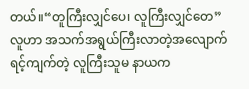တယ်။“တူကြီးလျှင်ပေ၊ လူကြီးလျှင်တေ”လူဟာ အသက်အရွယ်ကြီးလာတဲ့အလျောက် ရင့်ကျက်တဲ့ လူကြီးသူမ နာယက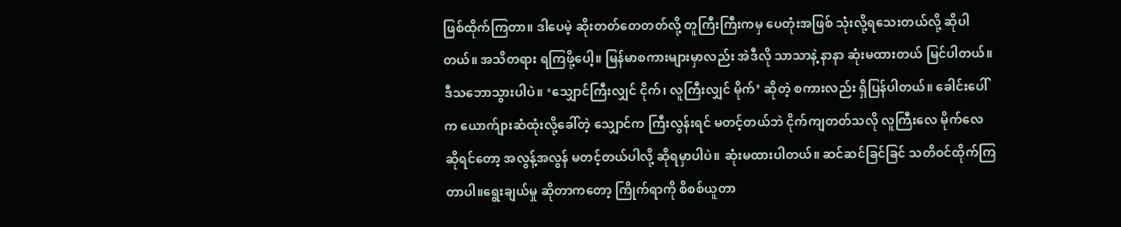ဖြစ်ထိုက်ကြတာ။ ဒါပေမဲ့ ဆိုးတတ်တေတတ်လို့ တူကြီးကြီးကမှ ပေတုံးအဖြစ် သုံးလို့ရသေးတယ်လို့ ဆိုပါတယ်။ အသိတရား ရကြဖို့ပေါ့။ မြန်မာစကားများမှာလည်း အဲဒီလို သာသာနဲ့ နာနာ ဆုံးမထားတယ် မြင်ပါတယ်။ ဒီသဘောသွားပါပဲ။ ‘သျှောင်ကြီးလျှင် ငိုက်၊ လူကြီးလျှင် မိုက်’ ဆိုတဲ့ စကားလည်း ရှိပြန်ပါတယ်။ ခေါင်းပေါ်က ယောက်ျားဆံထုံးလို့ခေါ်တဲ့ သျှောင်က ကြီးလွန်းရင် မတင့်တယ်ဘဲ ငိုက်ကျတတ်သလို လူကြီးလေ မိုက်လေဆိုရင်တော့ အလွန့်အလွန် မတင့်တယ်ပါလို့ ဆိုရမှာပါပဲ။ ဆုံးမထားပါတယ်။ ဆင်ဆင်ခြင်ခြင် သတိဝင်ထိုက်ကြတာပါ။ရွေးချယ်မှု ဆိုတာကတော့ ကြိုက်ရာကို စိစစ်ယူတာ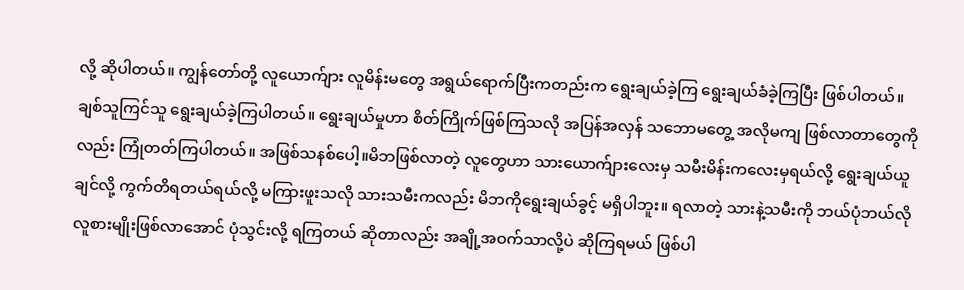လို့ ဆိုပါတယ်။ ကျွန်တော်တို့ လူယောက်ျား လူမိန်းမတွေ အရွယ်ရောက်ပြီးကတည်းက ရွေးချယ်ခဲ့ကြ ရွေးချယ်ခံခဲ့ကြပြီး ဖြစ်ပါတယ်။ ချစ်သူကြင်သူ ရွေးချယ်ခဲ့ကြပါတယ်။ ရွေးချယ်မှုဟာ စိတ်ကြိုက်ဖြစ်ကြသလို အပြန်အလှန် သဘောမတွေ့ အလိုမကျ ဖြစ်လာတာတွေကိုလည်း ကြုံတတ်ကြပါတယ်။ အဖြစ်သနစ်ပေါ့။မိဘဖြစ်လာတဲ့ လူတွေဟာ သားယောက်ျားလေးမှ သမီးမိန်းကလေးမှရယ်လို့ ရွေးချယ်ယူချင်လို့ ကွက်တိရတယ်ရယ်လို့ မကြားဖူးသလို သားသမီးကလည်း မိဘကိုရွေးချယ်ခွင့် မရှိပါဘူး။ ရလာတဲ့ သားနဲ့သမီးကို ဘယ်ပုံဘယ်လို လူစားမျိုးဖြစ်လာအောင် ပုံသွင်းလို့ ရကြတယ် ဆိုတာလည်း အချို့အဝက်သာလို့ပဲ ဆိုကြရမယ် ဖြစ်ပါ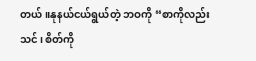တယ်။နုနယ်ငယ်ရွယ်တဲ့ ဘဝကို “စာကိုလည်း သင်၊ စိတ်ကို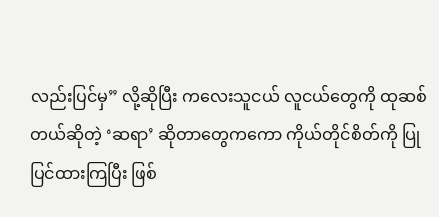လည်းပြင်မှ” လို့ဆိုပြီး ကလေးသူငယ် လူငယ်တွေကို ထုဆစ်တယ်ဆိုတဲ့ ‘ဆရာ’ ဆိုတာတွေကကော ကိုယ်တိုင်စိတ်ကို ပြုပြင်ထားကြပြီး ဖြစ်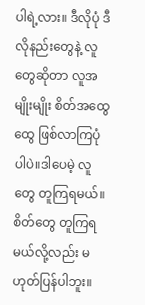ပါရဲ့လား။ ဒီလိုပုံ ဒီလိုနည်းတွေနဲ့ လူတွေဆိုတာ လူအမျိုးမျိုး စိတ်အထွေထွေ ဖြစ်လာကြပုံပါပဲ။ဒါပေမဲ့ လူတွေ တူကြရမယ်။ စိတ်တွေ တူကြရမယ်လို့လည်း မဟုတ်ပြန်ပါဘူး။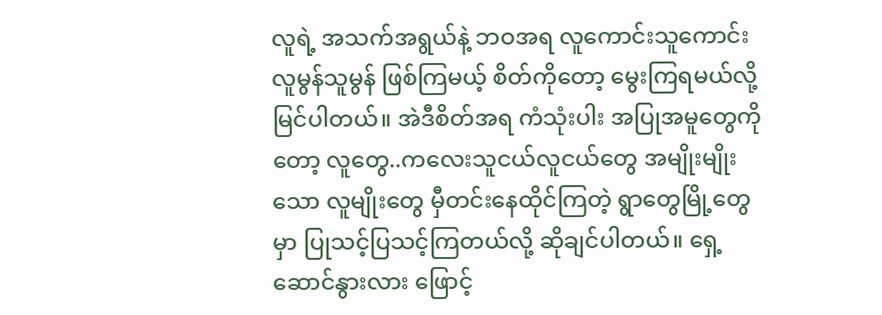လူရဲ့ အသက်အရွယ်နဲ့ ဘဝအရ လူကောင်းသူကောင်း လူမွန်သူမွန် ဖြစ်ကြမယ့် စိတ်ကိုတော့ မွေးကြရမယ်လို့ မြင်ပါတယ်။ အဲဒီစိတ်အရ ကံသုံးပါး အပြုအမူတွေကိုတော့ လူတွေ..ကလေးသူငယ်လူငယ်တွေ အမျိုးမျိုးသော လူမျိုးတွေ မှီတင်းနေထိုင်ကြတဲ့ ရွာတွေမြို့တွေမှာ ပြုသင့်ပြသင့်ကြတယ်လို့ ဆိုချင်ပါတယ်။ ရှေ့ဆောင်နွားလား ဖြောင့်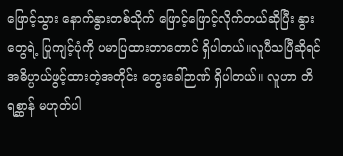ဖြောင့်သွား နောက်နွားတစ်သိုက် ဖြောင့်ဖြောင့်လိုက်တယ်ဆိုပြီး နွားတွေရဲ့ ပြုကျင့်ပုံကို ပမာပြထားတာတောင် ရှိပါတယ်။လူပီသပြီဆိုရင် အဓိပ္ပာယ်ဖွင့်ထားတဲ့အတိုင်း တွေးခေါ်ဉာဏ် ရှိပါတယ်။ လူဟာ တိရစ္ဆာန် မဟုတ်ပါ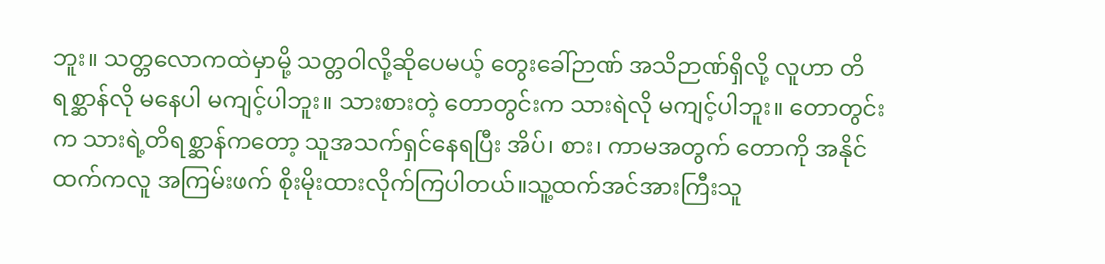ဘူး။ သတ္တလောကထဲမှာမို့ သတ္တဝါလို့ဆိုပေမယ့် တွေးခေါ်ဉာဏ် အသိဉာဏ်ရှိလို့ လူဟာ တိရစ္ဆာန်လို မနေပါ မကျင့်ပါဘူး။ သားစားတဲ့ တောတွင်းက သားရဲလို မကျင့်ပါဘူး။ တောတွင်းက သားရဲ့တိရစ္ဆာန်ကတော့ သူအသက်ရှင်နေရပြီး အိပ်၊ စား၊ ကာမအတွက် တောကို အနိုင်ထက်ကလူ အကြမ်းဖက် စိုးမိုးထားလိုက်ကြပါတယ်။သူ့ထက်အင်အားကြီးသူ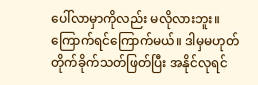ပေါ်လာမှာကိုလည်း မလိုလားဘူး။ ကြောက်ရင်ကြောက်မယ်။ ဒါမှမဟုတ် တိုက်ခိုက်သတ်ဖြတ်ပြီး အနိုင်လုရင်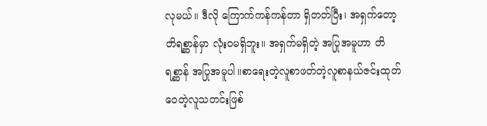လုမယ်။ ဒီလို ကြောက်ကန်ကန်တာ ရှိတတ်ပြီး၊ အရှက်တော့ တိရစ္ဆာန်မှာ လုံးဝမရှိဘူး။ အရှက်မရှိတဲ့ အပြုအမူဟာ တိရစ္ဆာန် အပြုအမူပါ။စာရေးတဲ့လူစာဖတ်တဲ့လူစာနယ်ဇင်းထုတ်ဝေတဲ့လူသတင်းဖြစ်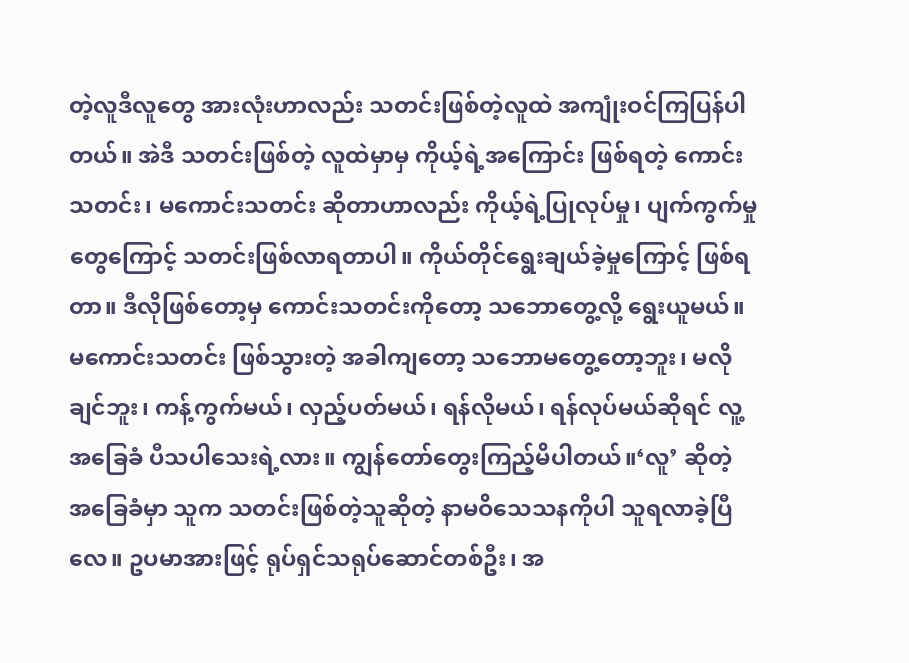တဲ့လူဒီလူတွေ အားလုံးဟာလည်း သတင်းဖြစ်တဲ့လူထဲ အကျုံးဝင်ကြပြန်ပါတယ်။ အဲဒီ သတင်းဖြစ်တဲ့ လူထဲမှာမှ ကိုယ့်ရဲ့အကြောင်း ဖြစ်ရတဲ့ ကောင်းသတင်း၊ မကောင်းသတင်း ဆိုတာဟာလည်း ကိုယ့်ရဲ့ပြုလုပ်မှု၊ ပျက်ကွက်မှုတွေကြောင့် သတင်းဖြစ်လာရတာပါ။ ကိုယ်တိုင်ရွေးချယ်ခဲ့မှုကြောင့် ဖြစ်ရတာ။ ဒီလိုဖြစ်တော့မှ ကောင်းသတင်းကိုတော့ သဘောတွေ့လို့ ရွေးယူမယ်။ မကောင်းသတင်း ဖြစ်သွားတဲ့ အခါကျတော့ သဘောမတွေ့တော့ဘူး၊ မလိုချင်ဘူး၊ ကန့်ကွက်မယ်၊ လှည့်ပတ်မယ်၊ ရန်လိုမယ်၊ ရန်လုပ်မယ်ဆိုရင် လူ့အခြေခံ ပီသပါသေးရဲ့လား။ ကျွန်တော်တွေးကြည့်မိပါတယ်။‘လူ’ ဆိုတဲ့ အခြေခံမှာ သူက သတင်းဖြစ်တဲ့သူဆိုတဲ့ နာမဝိသေသနကိုပါ သူရလာခဲ့ပြီလေ။ ဥပမာအားဖြင့် ရုပ်ရှင်သရုပ်ဆောင်တစ်ဦး၊ အ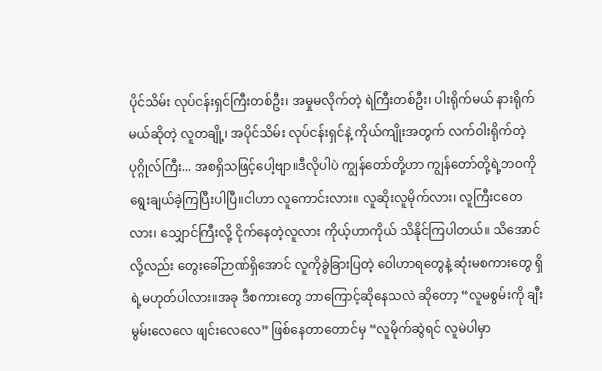ပိုင်သိမ်း လုပ်ငန်းရှင်ကြီးတစ်ဦး၊ အမှုမလိုက်တဲ့ ရဲကြီးတစ်ဦး၊ ပါးရိုက်မယ် နားရိုက်မယ်ဆိုတဲ့ လူတချို့၊ အပိုင်သိမ်း လုပ်ငန်းရှင်နဲ့ ကိုယ်ကျိုးအတွက် လက်ဝါးရိုက်တဲ့ ပုဂ္ဂိုလ်ကြီး... အစရှိသဖြင့်ပေါ့ဗျာ။ဒီလိုပါပဲ ကျွန်တော်တို့ဟာ ကျွန်တော်တို့ရဲ့ဘဝကို ရွေးချယ်ခဲ့ကြပြီးပါပြီ။ငါဟာ လူကောင်းလား။ လူဆိုးလူမိုက်လား၊ လူကြီးငတေလား၊ သျှောင်ကြီးလို့ ငိုက်နေတဲ့လူလား ကိုယ့်ဟာကိုယ် သိနိုင်ကြပါတယ်။ သိအောင်လို့လည်း တွေးခေါ်ဉာဏ်ရှိအောင် လူကိုခွဲခြားပြတဲ့ ဝေါဟာရတွေနဲ့ ဆုံးမစကားတွေ ရှိရဲ့မဟုတ်ပါလား။အခု ဒီစကားတွေ ဘာကြောင့်ဆိုနေသလဲ ဆိုတော့ “လူမစွမ်းကို ချီးမွမ်းလေလေ ဖျင်းလေလေ” ဖြစ်နေတာတောင်မှ “လူမိုက်ဆွဲရင် လူမဲပါမှာ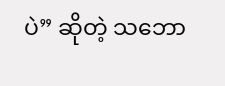ပဲ” ဆိုတဲ့ သဘော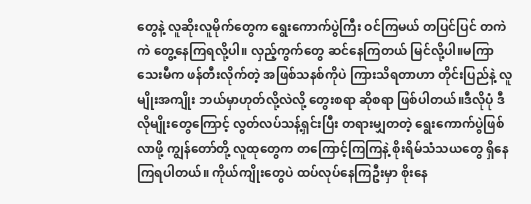တွေနဲ့ လူဆိုးလူမိုက်တွေက ရွေးကောက်ပွဲကြီး ဝင်ကြမယ် တပြင်ပြင် တကဲကဲ တွေ့နေကြရလို့ပါ။ လှည့်ကွက်တွေ ဆင်နေကြတယ် မြင်လို့ပါ။မကြာသေးမီက ဖန်တီးလိုက်တဲ့ အဖြစ်သနစ်ကိုပဲ ကြားသိရတာဟာ တိုင်းပြည်နဲ့ လူမျိုးအကျိုး ဘယ်မှာဟုတ်လို့လဲလို့ တွေးစရာ ဆိုစရာ ဖြစ်ပါတယ်။ဒီလိုပုံ ဒီလိုမျိုးတွေကြောင့် လွတ်လပ်သန့်ရှင်းပြီး တရားမျှတတဲ့ ရွေးကောက်ပွဲဖြစ်လာဖို့ ကျွန်တော်တို့ လူထုတွေက တကြောင့်ကြကြနဲ့ စိုးရိမ်သံသယတွေ ရှိနေကြရပါတယ်။ ကိုယ်ကျိုးတွေပဲ ထပ်လုပ်နေကြဦးမှာ စိုးနေ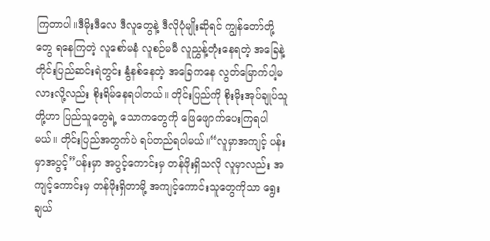ကြတာပါ။ဒီမိုးဒီလေ ဒီလူတွေနဲ့ ဒီလိုပုံမျိုးဆိုရင် ကျွန်တော်တို့တွေ ရနေကြတဲ့ လူစော်မနံ လူစဉ်မမီ လူညွှန့်တုံးနေရတဲ့ အခြေနဲ့ တိုင်းပြည်ဆင်းရဲတွင်း နွံနစ်နေတဲ့ အခြေကနေ လွတ်မြောက်ပါ့မလားလို့လည်း စိုးရိမ်နေရပါတယ်။ တိုင်းပြည်ကို စိုးမိုးအုပ်ချုပ်သူတို့ဟာ ပြည်သူတွေရဲ့ သောကတွေကို ဖြေဖျောက်ပေးကြရပါမယ်။ တိုင်းပြည်အတွက်ပဲ ရပ်တည်ရပါမယ်။“လူမှာအကျင့် ပန်းမှာအပွင့်”ပန်းမှာ အပွင့်ကောင်းမှ တန်ဖိုးရှိသလို လူမှာလည်း အကျင့်ကောင်းမှ တန်ဖိုးရှိတာမို့ အကျင့်ကောင်းသူတွေကိုသာ ရွေးချယ်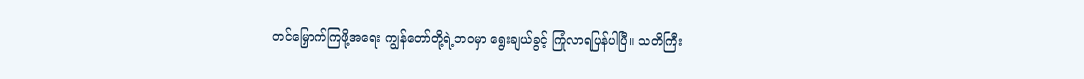တင်မြှောက်ကြဖို့အရေး ကျွန်တော်တို့ရဲ့ဘဝမှာ ရွေးချယ်ခွင့် ကြုံလာရပြန်ပါပြီ။ သတိကြီး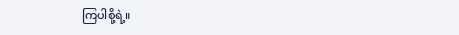ကြပါစို့ရဲ့။